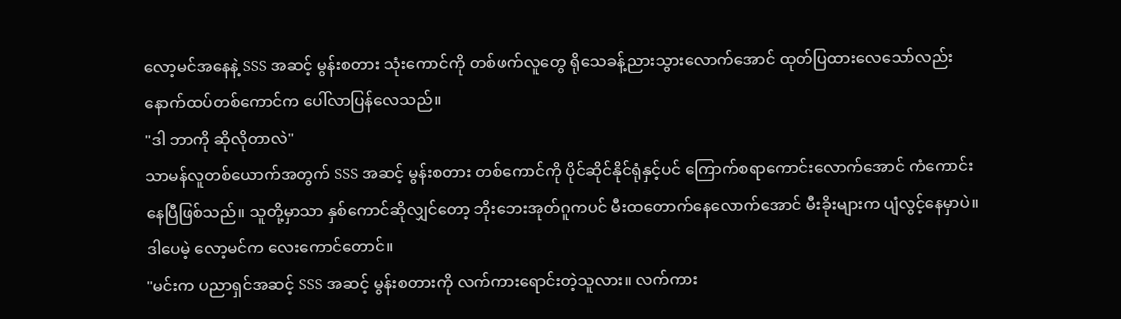လော့မင်အနေနဲ့ SSS အဆင့် မွန်းစတား သုံးကောင်ကို တစ်ဖက်လူတွေ ရိုသေခန့်ညားသွားလောက်အောင် ထုတ်ပြထားလေသော်လည်း နောက်ထပ်တစ်ကောင်က ပေါ်လာပြန်လေသည်။
"ဒါ ဘာကို ဆိုလိုတာလဲ"
သာမန်လူတစ်ယောက်အတွက် SSS အဆင့် မွန်းစတား တစ်ကောင်ကို ပိုင်ဆိုင်နိုင်ရုံနှင့်ပင် ကြောက်စရာကောင်းလောက်အောင် ကံကောင်းနေပြီဖြစ်သည်။ သူတို့မှာသာ နှစ်ကောင်ဆိုလျှင်တော့ ဘိုးဘေးအုတ်ဂူကပင် မီးထတောက်နေလောက်အောင် မီးခိုးများက ပျံလွင့်နေမှာပဲ။ ဒါပေမဲ့ လော့မင်က လေးကောင်တောင်။
"မင်းက ပညာရှင်အဆင့် SSS အဆင့် မွန်းစတားကို လက်ကားရောင်းတဲ့သူလား။ လက်ကား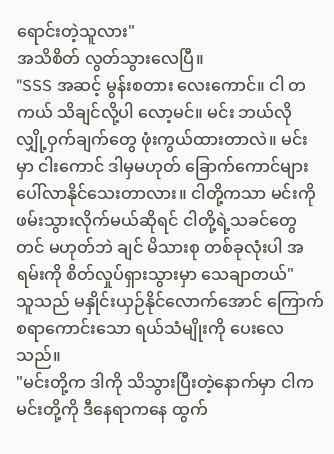ရောင်းတဲ့သူလား"
အသိစိတ် လွတ်သွားလေပြီ။
"SSS အဆင့် မွန်းစတား လေးကောင်။ ငါ တကယ် သိချင်လို့ပါ လော့မင်။ မင်း ဘယ်လို လျှို့ဝှက်ချက်တွေ ဖုံးကွယ်ထားတာလဲ။ မင်းမှာ ငါးကောင် ဒါမှမဟုတ် ခြောက်ကောင်များ ပေါ်လာနိုင်သေးတာလား။ ငါတို့ကသာ မင်းကို ဖမ်းသွားလိုက်မယ်ဆိုရင် ငါတို့ရဲ့သခင်တွေတင် မဟုတ်ဘဲ ချင် မိသားစု တစ်ခုလုံးပါ အရမ်းကို စိတ်လှုပ်ရှားသွားမှာ သေချာတယ်"
သူသည် မနှိုင်းယှဉ်နိုင်လောက်အောင် ကြောက်စရာကောင်းသော ရယ်သံမျိုးကို ပေးလေသည်။
"မင်းတို့က ဒါကို သိသွားပြီးတဲ့နောက်မှာ ငါက မင်းတို့ကို ဒီနေရာကနေ ထွက်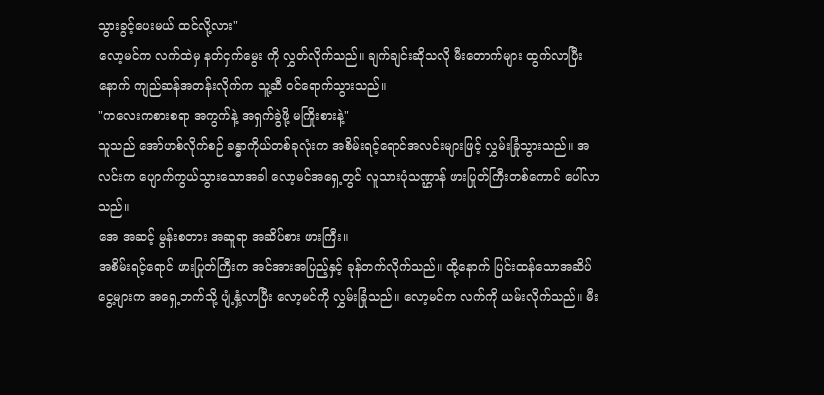သွားခွင့်ပေးမယ် ထင်လို့လား"
လော့မင်က လက်ထဲမှ နတ်ငှက်မွေး ကို လွှတ်လိုက်သည်။ ချက်ချင်းဆိုသလို မီးတောက်များ ထွက်လာပြီးနောက် ကျည်ဆန်အတန်းလိုက်က သူ့ဆီ ဝင်ရောက်သွားသည်။
"ကလေးကစားစရာ အကွက်နဲ့ အရှက်ခွဲဖို့ မကြိုးစားနဲ့"
သူသည် အော်ဟစ်လိုက်စဉ် ခန္ဓာကိုယ်တစ်ခုလုံးက အစိမ်းရင့်ရောင်အလင်းများဖြင့် လွှမ်းခြုံသွားသည်။ အလင်းက ပျောက်ကွယ်သွားသောအခါ လော့မင်အရှေ့တွင် လူသားပုံသဏ္ဌာန် ဖားပြုတ်ကြီးတစ်ကောင် ပေါ်လာသည်။
အေ အဆင့် မွန်းစတား အဆူရာ အဆိပ်စား ဖားကြီး။
အစိမ်းရင့်ရောင် ဖားပြုတ်ကြီးက အင်အားအပြည့်နှင့် ခုန်တက်လိုက်သည်။ ထို့နောက် ပြင်းထန်သောအဆိပ်ငွေ့များက အရှေ့ဘက်သို့ ပျံ့နှံ့လာပြီး လော့မင်ကို လွှမ်းခြုံသည်။ လော့မင်က လက်ကို ယမ်းလိုက်သည်။ မီး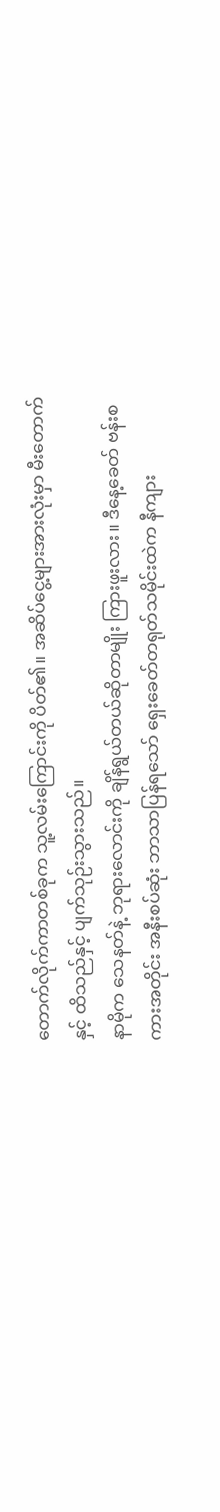တောက်လိုက်ကာတစ်ခုက သူ့လမ်းကြောင်းကို ပိတ်၏။ အဆိပ်ငွေ့များအားလုံးမှာ မီးတောက်နှင့် ထိသည်နှင့် ပျက်သုဉ်းသွားသည်။
နာမိုက သေနတ်နဲ့ ဘုရားလောင်းကို ချိန်ရွယ်တယ်ဆိုတာမျိုး ကြားဖူးလား။ ဒီနေ့ခေတ် ဗန်းစကားအတိုင်း အနီးစပ်ဆုံး ဘာသာပြန်ရသော် ရှေးခေတ်တရုတ်သမိုင်းထဲက နီကျား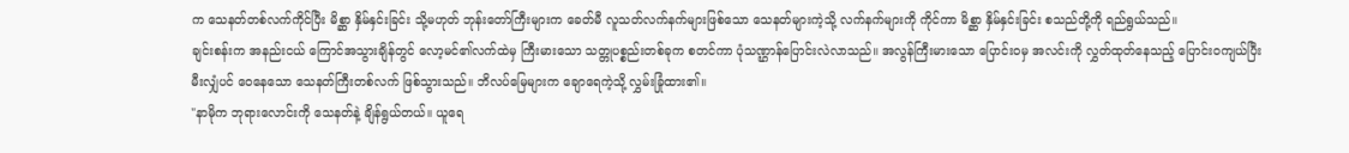က သေနတ်တစ်လက်ကိုင်ပြီး မိစ္ဆာ နှိမ်နှင်းခြင်း သို့မဟုတ် ဘုန်းတော်ကြီးများက ခေတ်မီ လူသတ်လက်နက်များဖြစ်သော သေနတ်များကဲ့သို့ လက်နက်များကို ကိုင်ကာ မိစ္ဆာ နှိမ်နှင်းခြင်း စသည်တို့ကို ရည်ရွယ်သည်။
ချင်းစန်းက အနည်းငယ် ကြောင်အသွားချိန်တွင် လော့မင်၏လက်ထဲမှ ကြီးမားသော သတ္တုပစ္စည်းတစ်ခုက စတင်ကာ ပုံသဏ္ဌာန်ပြောင်းလဲလာသည်။ အလွန်ကြီးမားသော ပြောင်းဝမှ အလင်းကို လွှတ်ထုတ်နေသည့် ပြောင်းဝကျယ်ပြီး မီးလျှံပင် ဝေနေသော သေနတ်ကြီးတစ်လက် ဖြစ်သွားသည်။ ဘိလပ်မြေများက ချောရေကဲ့သို့ လွှမ်းခြုံထား၏။
"နာမိုက ဘုရားလောင်းကို သေနတ်နဲ့ ချိန်ရွယ်တယ်။ ယူရေ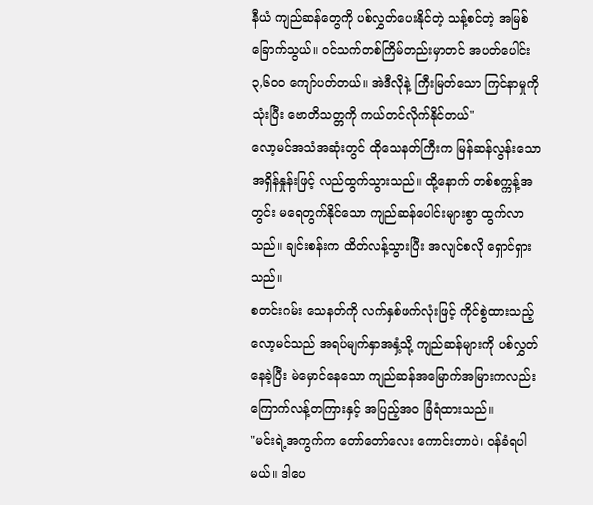နီယံ ကျည်ဆန်တွေကို ပစ်လွှတ်ပေးနိုင်တဲ့ သန့်စင်တဲ့ အမြစ်ခြောက်သွယ်။ ဝင်သက်တစ်ကြိမ်တည်းမှာတင် အပတ်ပေါင်း ၃,၆၀၀ ကျော်ပတ်တယ်။ အဲဒီလိုနဲ့ ကြီးမြတ်သော ကြင်နာမှုကို သုံးပြီး ဗောတိသတ္တကို ကယ်တင်လိုက်နိုင်တယ်"
လော့မင်အသံအဆုံးတွင် ထိုသေနတ်ကြီးက မြန်ဆန်လွန်းသော အရှိန်နှုန်းဖြင့် လည်ထွက်သွားသည်။ ထို့နောက် တစ်စက္ကန့်အတွင်း မရေတွက်နိုင်သော ကျည်ဆန်ပေါင်းများစွာ ထွက်လာသည်။ ချင်းစန်းက ထိတ်လန့်သွားပြီး အလျင်စလို ရှောင်ရှားသည်။
စတင်းဂမ်း သေနတ်ကို လက်နှစ်ဖက်လုံးဖြင့် ကိုင်စွဲထားသည့် လော့မင်သည် အရပ်မျက်နှာအနှံ့သို့ ကျည်ဆန်များကို ပစ်လွှတ်နေခဲ့ပြီး မဲမှောင်နေသော ကျည်ဆန်အမြောက်အမြားကလည်း ကြောက်လန့်တကြားနှင့် အပြည့်အဝ ခြံရံထားသည်။
"မင်းရဲ့အကွက်က တော်တော်လေး ကောင်းတာပဲ၊ ဝန်ခံရပါမယ်။ ဒါပေ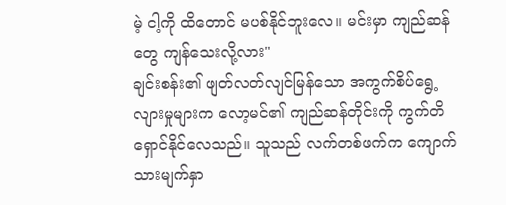မဲ့ ငါ့ကို ထိတောင် မပစ်နိုင်ဘူးလေ။ မင်းမှာ ကျည်ဆန်တွေ ကျန်သေးလို့လား"
ချင်းစန်း၏ ဖျတ်လတ်လျင်မြန်သော အကွက်စိပ်ရွေ့လျားမှုများက လော့မင်၏ ကျည်ဆန်တိုင်းကို ကွက်တိရှောင်နိုင်လေသည်။ သူသည် လက်တစ်ဖက်က ကျောက်သားမျက်နှာ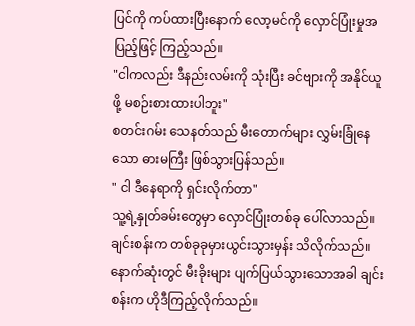ပြင်ကို ကပ်ထားပြီးနောက် လော့မင်ကို လှောင်ပြုံးမှုအပြည့်ဖြင့် ကြည့်သည်။
"ငါကလည်း ဒီနည်းလမ်းကို သုံးပြီး ခင်ဗျားကို အနိုင်ယူဖို့ မစဉ်းစားထားပါဘူး"
စတင်းဂမ်း သေနတ်သည် မီးတောက်များ လွှမ်းခြုံနေသော ဓားမကြီး ဖြစ်သွားပြန်သည်။
" ငါ ဒီနေရာကို ရှင်းလိုက်တာ"
သူ့ရဲ့နှုတ်ခမ်းတွေမှာ လှောင်ပြုံးတစ်ခု ပေါ်လာသည်။ ချင်းစန်းက တစ်ခုခုမှားယွင်းသွားမှန်း သိလိုက်သည်။ နောက်ဆုံးတွင် မီးခိုးများ ပျက်ပြယ်သွားသောအခါ ချင်းစန်းက ဟိုဒီကြည့်လိုက်သည်။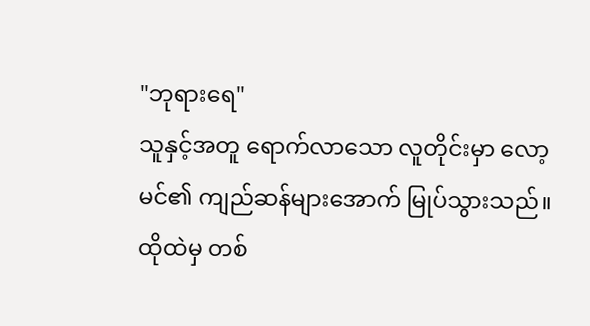"ဘုရားရေ"
သူနှင့်အတူ ရောက်လာသော လူတိုင်းမှာ လော့မင်၏ ကျည်ဆန်များအောက် မြုပ်သွားသည်။ ထိုထဲမှ တစ်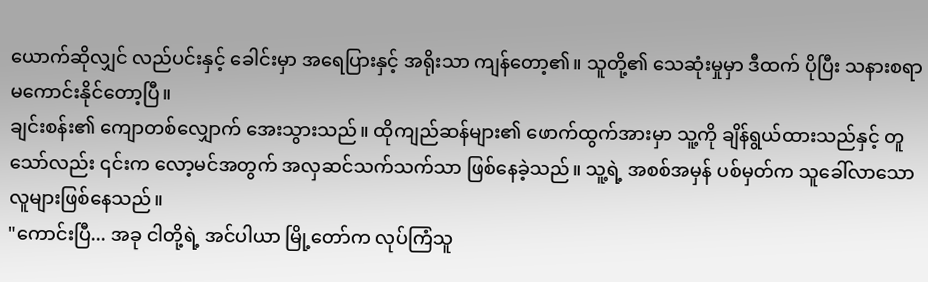ယောက်ဆိုလျှင် လည်ပင်းနှင့် ခေါင်းမှာ အရေပြားနှင့် အရိုးသာ ကျန်တော့၏။ သူတို့၏ သေဆုံးမှုမှာ ဒီထက် ပိုပြီး သနားစရာမကောင်းနိုင်တော့ပြီ။
ချင်းစန်း၏ ကျောတစ်လျှောက် အေးသွားသည်။ ထိုကျည်ဆန်များ၏ ဖောက်ထွက်အားမှာ သူ့ကို ချိန်ရွယ်ထားသည်နှင့် တူသော်လည်း ၎င်းက လော့မင်အတွက် အလှဆင်သက်သက်သာ ဖြစ်နေခဲ့သည်။ သူ့ရဲ့ အစစ်အမှန် ပစ်မှတ်က သူခေါ်လာသော လူများဖြစ်နေသည်။
"ကောင်းပြီ... အခု ငါတို့ရဲ့ အင်ပါယာ မြို့တော်က လုပ်ကြံသူ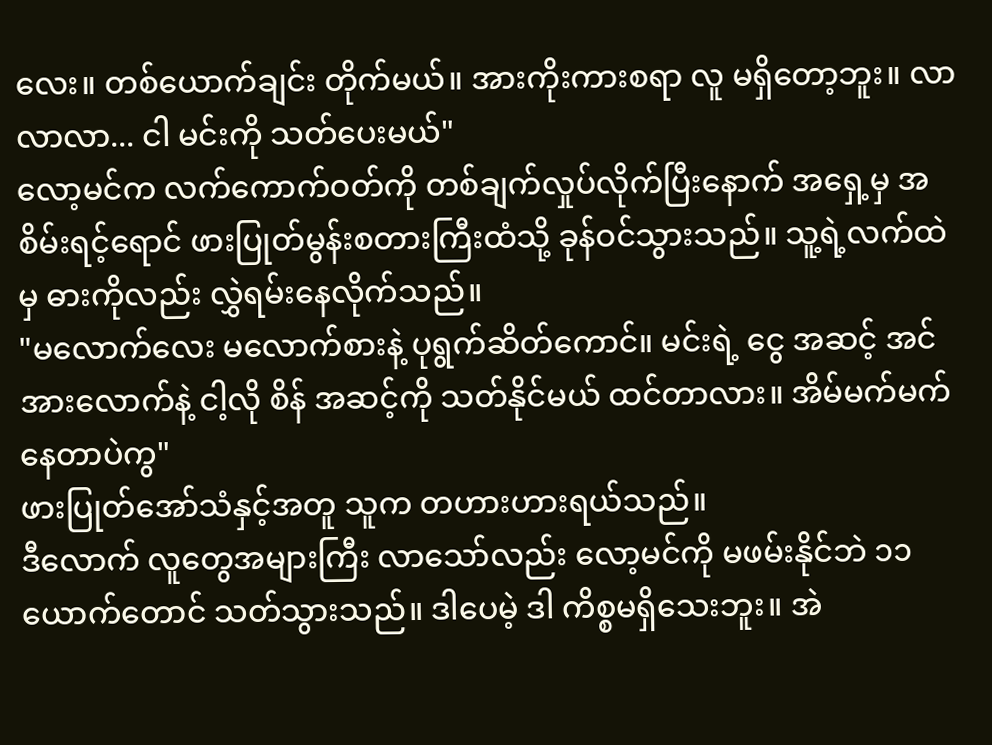လေး။ တစ်ယောက်ချင်း တိုက်မယ်။ အားကိုးကားစရာ လူ မရှိတော့ဘူး။ လာလာလာ... ငါ မင်းကို သတ်ပေးမယ်"
လော့မင်က လက်ကောက်ဝတ်ကို တစ်ချက်လှုပ်လိုက်ပြီးနောက် အရှေ့မှ အစိမ်းရင့်ရောင် ဖားပြုတ်မွန်းစတားကြီးထံသို့ ခုန်ဝင်သွားသည်။ သူ့ရဲ့လက်ထဲမှ ဓားကိုလည်း လွှဲရမ်းနေလိုက်သည်။
"မလောက်လေး မလောက်စားနဲ့ ပုရွက်ဆိတ်ကောင်။ မင်းရဲ့ ငွေ အဆင့် အင်အားလောက်နဲ့ ငါ့လို စိန် အဆင့်ကို သတ်နိုင်မယ် ထင်တာလား။ အိမ်မက်မက်နေတာပဲကွ"
ဖားပြုတ်အော်သံနှင့်အတူ သူက တဟားဟားရယ်သည်။
ဒီလောက် လူတွေအများကြီး လာသော်လည်း လော့မင်ကို မဖမ်းနိုင်ဘဲ ၁၁ ယောက်တောင် သတ်သွားသည်။ ဒါပေမဲ့ ဒါ ကိစ္စမရှိသေးဘူး။ အဲ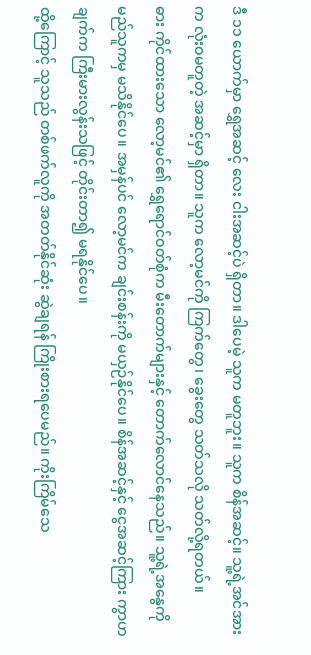ဒီ ၁၁ ယောက်မှာ ရွှေအဆင့် လေး ငါးအဆင့်ပဲ ရှိတာ။ ဒါပေမဲ့ သူက မတူဘူး။ သူက စိန်အဆင့်။ သူ့ရဲ့အင်အားက လုံးဝမတူတဲ့ အဆင့်မှာ ရှိတာ။ သူက လော့မင်ကို ကြက်တွေ၊ ခွေးတွေ သတ်သလို သတ်လို့ရတယ်။
ဓား ကိုင်ထားသော လော့မင်၏ ရွှေရောင်ဝတ်စုံက မီးတောက်များနှင့် တောက်လောင်နေသည်။ သူ့ရဲ့အနွေကို မည်သူကမှ မသိနိုင်ပေ။ အမှန်ပင် လော့မင်က ချင်းစန်းကို မယှဉ်နိုင်ပေ။ စိန်အဆင့်နှင့် ငွေအဆင့်ကြား ကွာဟချက်က ကြီးမားလွန်းသဖြင့် တိုင်းတာ၍ မရနိုင်ပေ။
ထို့ကြောင့် သူသည် တစ်ဖက်လူကို အတတ်နိုင်ဆုံး ဆွဲချရန် ကြိုးစားရပေမည်။ ကိုးကြိမ်သေ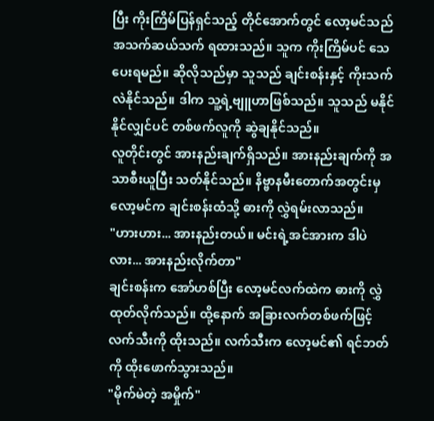ပြီး ကိုးကြိမ်ပြန်ရှင်သည့် တိုင်အောက်တွင် လော့မင်သည် အသက်ဆယ်သက် ရထားသည်။ သူက ကိုးကြိမ်ပင် သေပေးရမည်။ ဆိုလိုသည်မှာ သူသည် ချင်းစန်းနှင့် ကိုးသက်လဲနိုင်သည်။ ဒါက သူ့ရဲ့ဗျူဟာဖြစ်သည်။ သူသည် မနိုင်နိုင်လျှင်ပင် တစ်ဖက်လူကို ဆွဲချနိုင်သည်။
လူတိုင်းတွင် အားနည်းချက်ရှိသည်။ အားနည်းချက်ကို အသာစီးယူပြီး သတ်နိုင်သည်။ နိဗ္ဗာနမီးတောက်အတွင်းမှ လော့မင်က ချင်းစန်းထံသို့ ဓားကို လွှဲရမ်းလာသည်။
"ဟားဟား... အားနည်းတယ်။ မင်းရဲ့အင်အားက ဒါပဲလား... အားနည်းလိုက်တာ"
ချင်းစန်းက အော်ဟစ်ပြီး လော့မင်လက်ထဲက ဓားကို လွှဲထုတ်လိုက်သည်။ ထို့နောက် အခြားလက်တစ်ဖက်ဖြင့် လက်သီးကို ထိုးသည်။ လက်သီးက လော့မင်၏ ရင်ဘတ်ကို ထိုးဖောက်သွားသည်။
"မိုက်မဲတဲ့ အမှိုက်"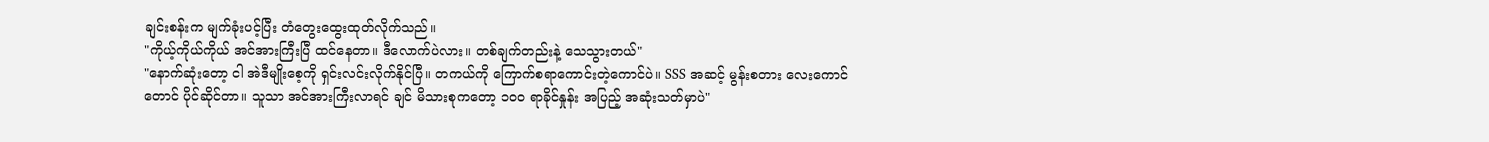ချင်းစန်းက မျက်ခုံးပင့်ပြီး တံတွေးထွေးထုတ်လိုက်သည်။
"ကိုယ့်ကိုယ်ကိုယ် အင်အားကြီးပြီ ထင်နေတာ။ ဒီလောက်ပဲလား။ တစ်ချက်တည်းနဲ့ သေသွားတယ်"
"နောက်ဆုံးတော့ ငါ အဲဒီမျိုးစေ့ကို ရှင်းလင်းလိုက်နိုင်ပြီ။ တကယ်ကို ကြောက်စရာကောင်းတဲ့ကောင်ပဲ။ SSS အဆင့် မွန်းစတား လေးကောင်တောင် ပိုင်ဆိုင်တာ။ သူသာ အင်အားကြီးလာရင် ချင် မိသားစုကတော့ ၁၀၀ ရာခိုင်နှုန်း အပြည့် အဆုံးသတ်မှာပဲ"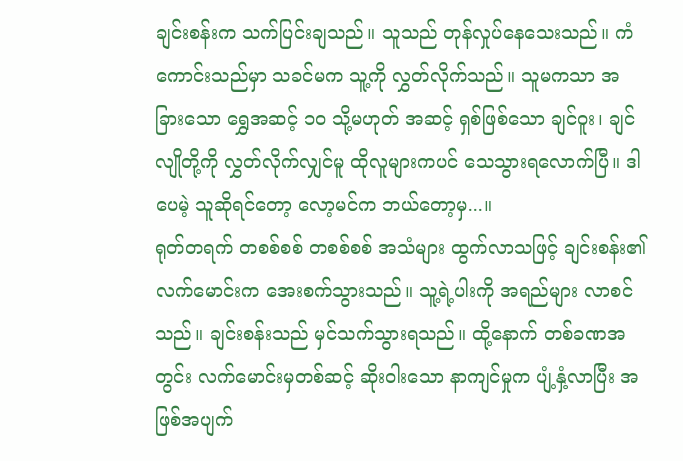ချင်းစန်းက သက်ပြင်းချသည်။ သူသည် တုန်လှုပ်နေသေးသည်။ ကံကောင်းသည်မှာ သခင်မက သူ့ကို လွှတ်လိုက်သည်။ သူမကသာ အခြားသော ရွှေအဆင့် ၁၀ သို့မဟုတ် အဆင့် ရှစ်ဖြစ်သော ချင်ဝူး၊ ချင်လျိုတို့ကို လွှတ်လိုက်လျှင်မူ ထိုလူများကပင် သေသွားရလောက်ပြီ။ ဒါပေမဲ့ သူဆိုရင်တော့ လော့မင်က ဘယ်တော့မှ...။
ရုတ်တရက် တစစ်စစ် တစစ်စစ် အသံများ ထွက်လာသဖြင့် ချင်းစန်း၏ လက်မောင်းက အေးစက်သွားသည်။ သူ့ရဲ့ပါးကို အရည်များ လာစင်သည်။ ချင်းစန်းသည် မှင်သက်သွားရသည်။ ထို့နောက် တစ်ခဏအတွင်း လက်မောင်းမှတစ်ဆင့် ဆိုးဝါးသော နာကျင်မှုက ပျံ့နှံ့လာပြီး အဖြစ်အပျက်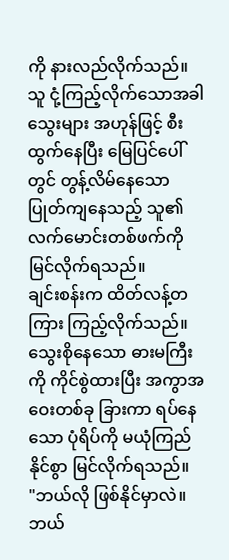ကို နားလည်လိုက်သည်။ သူ ငုံ့ကြည့်လိုက်သောအခါ သွေးများ အဟုန်ဖြင့် စီးထွက်နေပြီး မြေပြင်ပေါ်တွင် တွန့်လိမ်နေသော ပြုတ်ကျနေသည့် သူ၏လက်မောင်းတစ်ဖက်ကို မြင်လိုက်ရသည်။
ချင်းစန်းက ထိတ်လန့်တကြား ကြည့်လိုက်သည်။ သွေးစိုနေသော ဓားမကြီးကို ကိုင်စွဲထားပြီး အကွာအဝေးတစ်ခု ခြားကာ ရပ်နေသော ပုံရိပ်ကို မယုံကြည်နိုင်စွာ မြင်လိုက်ရသည်။
"ဘယ်လို ဖြစ်နိုင်မှာလဲ။ ဘယ်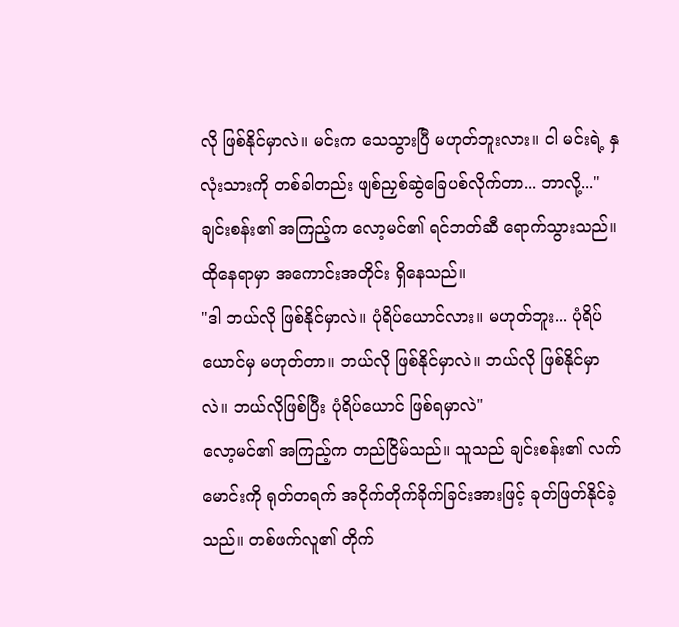လို ဖြစ်နိုင်မှာလဲ။ မင်းက သေသွားပြီ မဟုတ်ဘူးလား။ ငါ မင်းရဲ့ နှလုံးသားကို တစ်ခါတည်း ဖျစ်ညှစ်ဆွဲခြေပစ်လိုက်တာ... ဘာလို့..."
ချင်းစန်း၏ အကြည့်က လော့မင်၏ ရင်ဘတ်ဆီ ရောက်သွားသည်။ ထိုနေရာမှာ အကောင်းအတိုင်း ရှိနေသည်။
"ဒါ ဘယ်လို ဖြစ်နိုင်မှာလဲ။ ပုံရိပ်ယောင်လား။ မဟုတ်ဘူး... ပုံရိပ်ယောင်မှ မဟုတ်တာ။ ဘယ်လို ဖြစ်နိုင်မှာလဲ။ ဘယ်လို ဖြစ်နိုင်မှာလဲ။ ဘယ်လိုဖြစ်ပြီး ပုံရိပ်ယောင် ဖြစ်ရမှာလဲ"
လော့မင်၏ အကြည့်က တည်ငြိမ်သည်။ သူသည် ချင်းစန်း၏ လက်မောင်းကို ရုတ်တရက် အငိုက်တိုက်ခိုက်ခြင်းအားဖြင့် ခုတ်ဖြတ်နိုင်ခဲ့သည်။ တစ်ဖက်လူ၏ တိုက်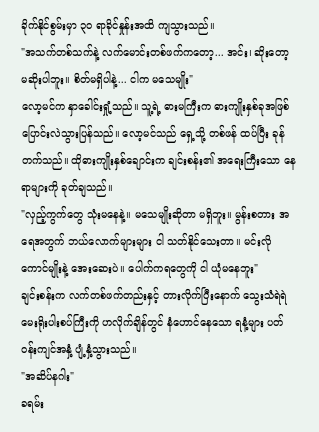ခိုက်နိုင်စွမ်းမှာ ၃၀ ရာခိုင်နှုန်းအထိ ကျသွားသည်။
"အသက်တစ်သက်နဲ့ လက်မောင်းတစ်ဖက်ကတော့... အင်း၊ ဆိုးတော့ မဆိုးပါဘူး။ စိတ်မရှိပါနဲ့... ငါက မသေမျိုး"
လော့မင်က နှာခေါင်းရှုံ့သည်။ သူ့ရဲ့ ဓားမကြီးက ဓားကျိုးနှစ်ခုအဖြစ် ပြောင်းလဲသွားပြန်သည်။ လော့မင်သည် ရှေ့သို့ တစ်ဖန် ထပ်ပြီး ခုန်တက်သည်။ ထိုဓားကျိုးနှစ်ချောင်းက ချင်းစန်း၏ အရေးကြီးသော နေရာများကို ခုတ်ချသည်။
"လှည့်ကွက်တွေ သုံးမနေနဲ့။ မသေမျိုးဆိုတာ မရှိဘူး။ မွန်းစတား အရေအတွက် ဘယ်လောက်များများ ငါ သတ်နိုင်သေးတာ။ မင်းလိုကောင်မျိုးနဲ့ အေးဆေးပဲ။ ပေါက်ကရတွေကို ငါ ယုံမနေဘူး"
ချင်းစန်းက လက်တစ်ဖက်တည်းနှင့် တားလိုက်ပြီးနောက် သွေးသံရဲရဲ မေးရိုးပါးစပ်ကြီးကို ဟလိုက်ချိန်တွင် နံဟောင်နေသော ရနံ့များ ပတ်ဝန်းကျင်အနှံ့ ပျံ့နှံ့သွားသည်။
"အဆိပ်နဂါး"
ခရမ်း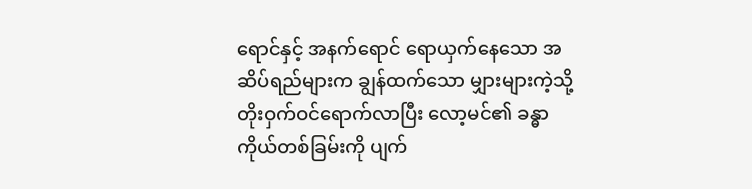ရောင်နှင့် အနက်ရောင် ရောယှက်နေသော အဆိပ်ရည်များက ချွန်ထက်သော မျှားများကဲ့သို့ တိုးဝှက်ဝင်ရောက်လာပြီး လော့မင်၏ ခန္ဓာကိုယ်တစ်ခြမ်းကို ပျက်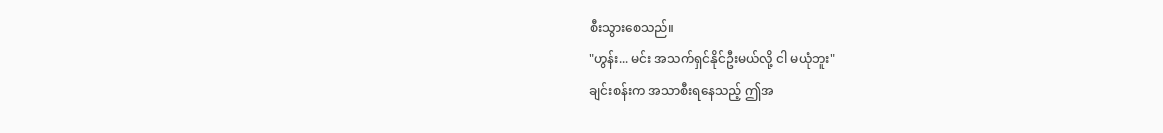စီးသွားစေသည်။
"ဟွန်း... မင်း အသက်ရှင်နိုင်ဦးမယ်လို့ ငါ မယုံဘူး"
ချင်းစန်းက အသာစီးရနေသည့် ဤအ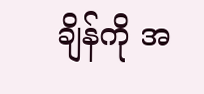ချိန်ကို အ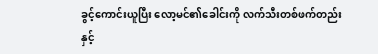ခွင့်ကောင်းယူပြီး လော့မင်၏ခေါင်းကို လက်သီးတစ်ဖက်တည်းနှင့်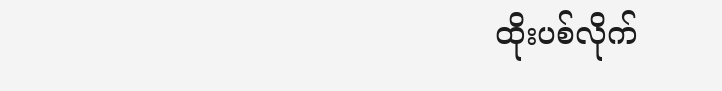ထိုးပစ်လိုက်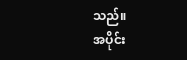သည်။
အပိုင်း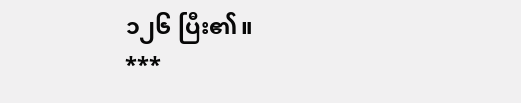၁၂၆ ပြီး၏။
***